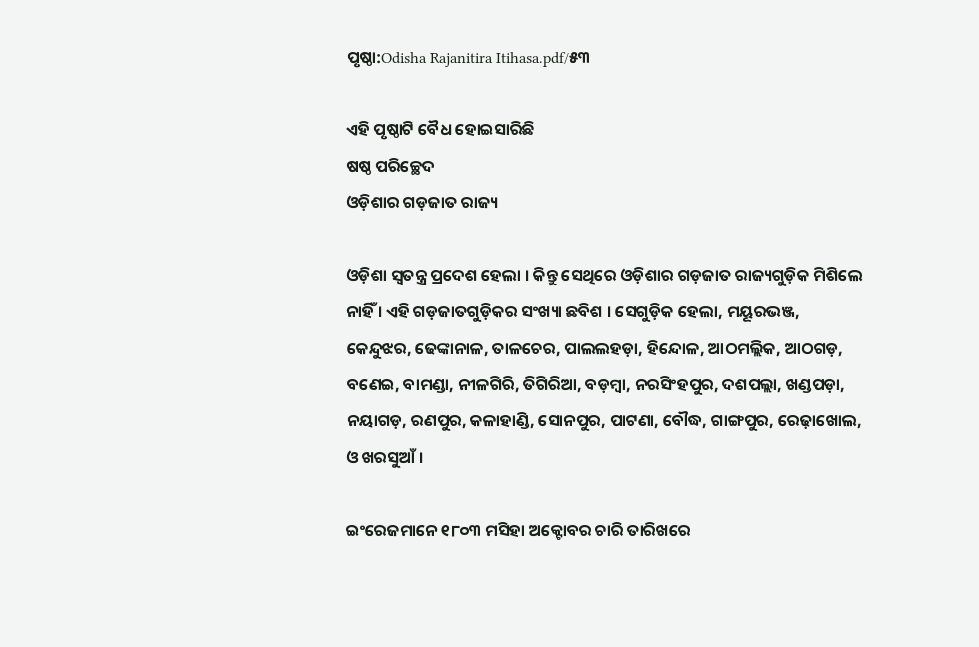ପୃଷ୍ଠା:Odisha Rajanitira Itihasa.pdf/୫୩

ଏହି ପୃଷ୍ଠାଟି ବୈଧ ହୋଇସାରିଛି
ଷଷ୍ଠ ପରିଚ୍ଛେଦ
ଓଡ଼ିଶାର ଗଡ଼ଜାତ ରାଜ୍ୟ

ଓଡ଼ିଶା ସ୍ୱତନ୍ତ୍ର ପ୍ରଦେଶ ହେଲା । କିନ୍ତୁ ସେଥିରେ ଓଡ଼ିଶାର ଗଡ଼ଜାତ ରାଜ୍ୟଗୁଡ଼ିକ ମିଶିଲେ ନାହିଁ । ଏହି ଗଡ଼ଜାତଗୁଡ଼ିକର ସଂଖ୍ୟା ଛବିଶ । ସେଗୁଡ଼ିକ ହେଲା, ମୟୂରଭଞ୍ଜ, କେନ୍ଦୁଝର, ଢେଙ୍କାନାଳ, ତାଳଚେର, ପାଲଲହଡ଼ା, ହିନ୍ଦୋଳ, ଆଠମଲ୍ଲିକ, ଆଠଗଡ଼, ବଣେଇ, ବାମଣ୍ଡା, ନୀଳଗିରି, ତିଗିରିଆ, ବଡ଼ମ୍ବା, ନରସିଂହପୁର, ଦଶପଲ୍ଲା, ଖଣ୍ଡପଡ଼ା, ନୟାଗଡ଼, ରଣପୁର, କଳାହାଣ୍ଡି, ସୋନପୁର, ପାଟଣା, ବୌଦ୍ଧ, ଗାଙ୍ଗପୁର, ରେଢ଼ାଖୋଲ, ଓ ଖରସୁଆଁ ।

ଇଂରେଜମାନେ ୧୮୦୩ ମସିହା ଅକ୍ଟୋବର ଚାରି ତାରିଖରେ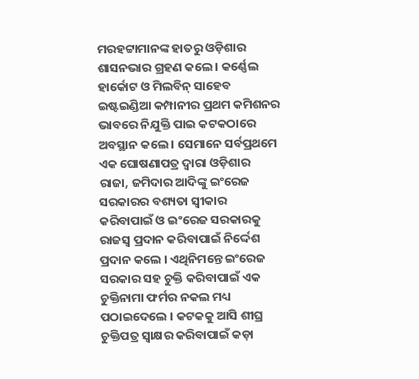ମରହଟ୍ଟାମାନଙ୍କ ହାତରୁ ଓଡ଼ିଶାର ଶାସନଭାର ଗ୍ରହଣ କଲେ । କର୍ଣ୍ଣେଲ ହାର୍କୋଟ ଓ ମିଲବିନ୍‍ ସାହେବ ଇଷ୍ଟଇଣ୍ଡିଆ କମ୍ପାନୀର ପ୍ରଥମ କମିଶନର ଭାବରେ ନିଯୁକ୍ତି ପାଇ କଟକଠାରେ ଅବସ୍ଥାନ କଲେ । ସେମାନେ ସର୍ବପ୍ରଥମେ ଏକ ଘୋଷଣାପତ୍ର ଦ୍ୱାରା ଓଡ଼ିଶାର ରାଜା, ଜମିଦାର ଆଦିଙ୍କୁ ଇଂରେଜ ସରକାରର ବଶ୍ୟତା ସ୍ୱୀକାର କରିବାପାଇଁ ଓ ଇଂରେଜ ସରକାରକୁ ରାଜସ୍ୱ ପ୍ରଦାନ କରିବାପାଇଁ ନିର୍ଦ୍ଦେଶ ପ୍ରଦାନ କଲେ । ଏଥିନିମନ୍ତେ ଇଂରେଜ ସରକାର ସହ ଚୁକ୍ତି କରିବାପାଇଁ ଏକ ଚୁକ୍ତିନାମା ଫର୍ମର ନକଲ ମଧ୍ୟ ପଠାଇଦେଲେ । କଟକକୁ ଆସି ଶୀଘ୍ର ଚୁକ୍ତିପତ୍ର ସ୍ୱାକ୍ଷର କରିବାପାଇଁ କଡ଼ା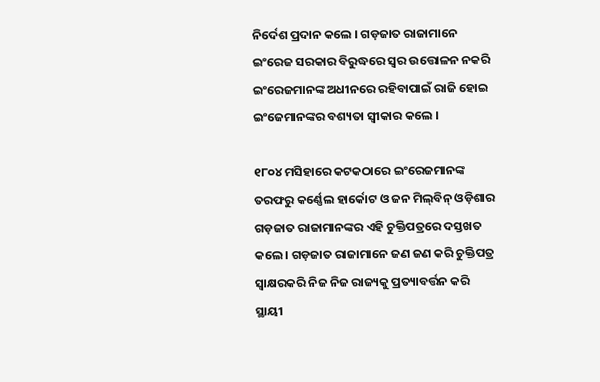ନିର୍ଦେଶ ପ୍ରଦାନ କଲେ । ଗଡ଼ଜାତ ରାଜାମାନେ ଇଂରେଜ ସରକାର ବିରୁଦ୍ଧରେ ସ୍ୱର ଉତ୍ତୋଳନ ନକରି ଇଂରେଜମାନଙ୍କ ଅଧୀନରେ ରହିବାପାଇଁ ରାଜି ହୋଇ ଇଂଜେମାନଙ୍କର ବଶ୍ୟତା ସ୍ୱୀକାର କଲେ ।

୧୮୦୪ ମସିହାରେ କଟକଠାରେ ଇଂରେଜମାନଙ୍କ ତରଫରୁ କର୍ଣ୍ଣେଲ ହାର୍କୋଟ ଓ ଜନ ମିଲ୍‍ବିନ୍‍ ଓଡ଼ିଶାର ଗଡ଼ଜାତ ରାଜାମାନଙ୍କର ଏହି ଚୁକ୍ତିପତ୍ରରେ ଦସ୍ତଖତ କଲେ । ଗଡ଼ଜାତ ରାଜାମାନେ ଜଣ ଜଣ କରି ଚୁକ୍ତିପତ୍ର ସ୍ୱାକ୍ଷରକରି ନିଜ ନିଜ ରାଜ୍ୟକୁ ପ୍ରତ୍ୟାବର୍ତ୍ତନ କରି ସ୍ଥାୟୀ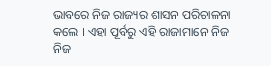ଭାବରେ ନିଜ ରାଜ୍ୟର ଶାସନ ପରିଚାଳନା କଲେ । ଏହା ପୂର୍ବରୁ ଏହି ରାଜାମାନେ ନିଜ ନିଜ